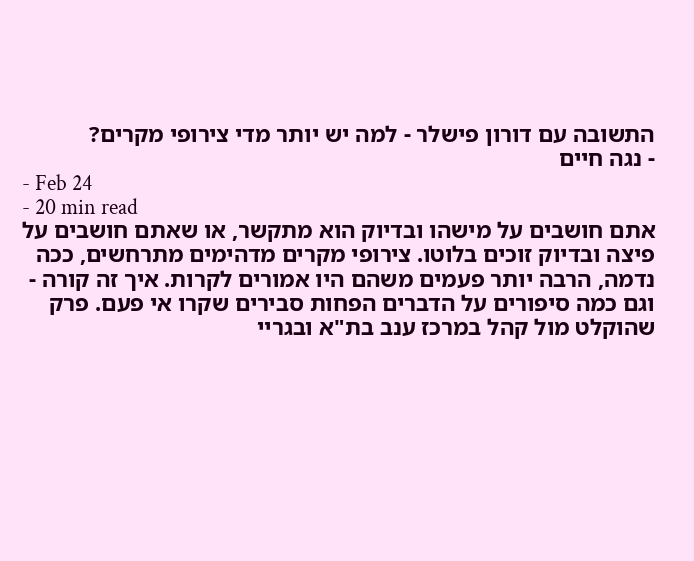התשובה עם דורון פישלר - למה יש יותר מדי צירופי מקרים?
- נגה חיים
- Feb 24
- 20 min read
אתם חושבים על מישהו ובדיוק הוא מתקשר, או שאתם חושבים על פיצה ובדיוק זוכים בלוטו. צירופי מקרים מדהימים מתרחשים, ככה נדמה, הרבה יותר פעמים משהם היו אמורים לקרות. איך זה קורה - וגם כמה סיפורים על הדברים הפחות סבירים שקרו אי פעם. פרק שהוקלט מול קהל במרכז ענב בת"א ובגריי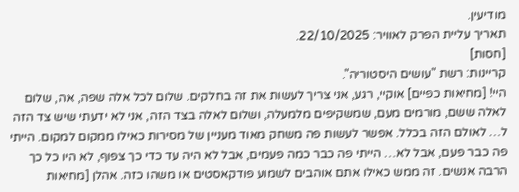מודיעין.
תאריך עליית הפרק לאוויר: 22/10/2025.
[חסות]
קריינות: רשת "עושים היסטוריה".
היי! [מחיאות כפיים] אוקיי, רגע, אני צריך לעשות את זה בחלקים. שלום לכל אלה שפה, אה, שלום לאלה ששם, מורמים מעם, שמשקיפים מלמעלה, ושלום לאלה בצד הזה, אני לא ידעתי שיש צד הזה ל… לאולם הזה בכלל. אפשר לעשות פה משחק מאוד מעניין של מסירות כאילו ממקום למקום. הייתי פה כבר פעם, אבל לא… הייתי פה כבר כמה פעמים, אבל לא היה עד כדי כך צפוף, לא היו כל כך הרבה אנשים. זה ממש כאילו אתם אוהבים לשמוע פודקאסטים או משהו כזה. אהלן [מחיאות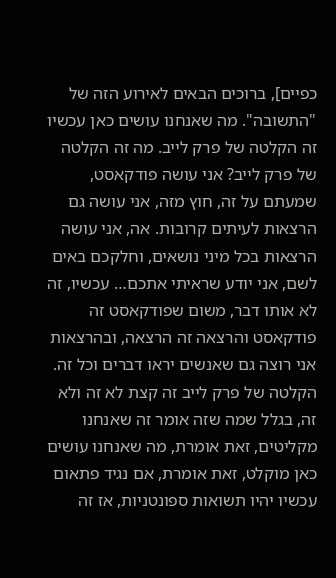כפיים], ברוכים הבאים לאירוע הזה של "התשובה". מה שאנחנו עושים כאן עכשיו זה הקלטה של פרק לייב. מה זה הקלטה של פרק לייב? אני עושה פודקאסט, שמעתם על זה, חוץ מזה, אני עושה גם הרצאות לעיתים קרובות. אה, אני עושה הרצאות בכל מיני נושאים, וחלקכם באים לשם, אני יודע שראיתי אתכם… עכשיו, זה לא אותו דבר, משום שפודקאסט זה פודקאסט והרצאה זה הרצאה, ובהרצאות אני רוצה גם שאנשים יראו דברים וכל זה. הקלטה של פרק לייב זה קצת לא זה ולא זה, בגלל שמה שזה אומר זה שאנחנו מקליטים, זאת אומרת, מה שאנחנו עושים כאן מוקלט, זאת אומרת, אם נגיד פתאום עכשיו יהיו תשואות ספונטניות, אז זה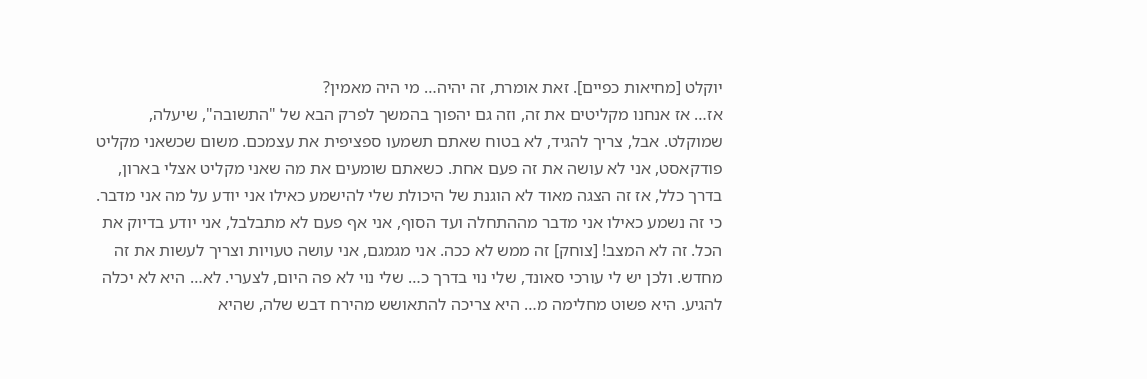יוקלט [מחיאות כפיים]. זאת אומרת, זה יהיה… מי היה מאמין?
אז… אז אנחנו מקליטים את זה, וזה גם יהפוך בהמשך לפרק הבא של "התשובה", שיעלה, שמוקלט. אבל, צריך להגיד, לא בטוח שאתם תשמעו ספציפית את עצמכם. משום שכשאני מקליט פודקאסט, אני לא עושה את זה פעם אחת. כשאתם שומעים את מה שאני מקליט אצלי בארון, בדרך כלל, אז זה הצגה מאוד לא הוגנת של היכולת שלי להישמע כאילו אני יודע על מה אני מדבר. כי זה נשמע כאילו אני מדבר מההתחלה ועד הסוף, אני אף פעם לא מתבלבל, אני יודע בדיוק את הכל. זה לא המצב! [צוחק] זה ממש לא ככה. אני מגמגם, אני עושה טעויות וצריך לעשות את זה מחדש. ולכן יש לי עורכי סאונד, שלי נוי בדרך כ… שלי נוי לא פה היום, לצערי. לא… היא לא יכלה להגיע. היא פשוט מחלימה מ… היא צריכה להתאושש מהירח דבש שלה, שהיא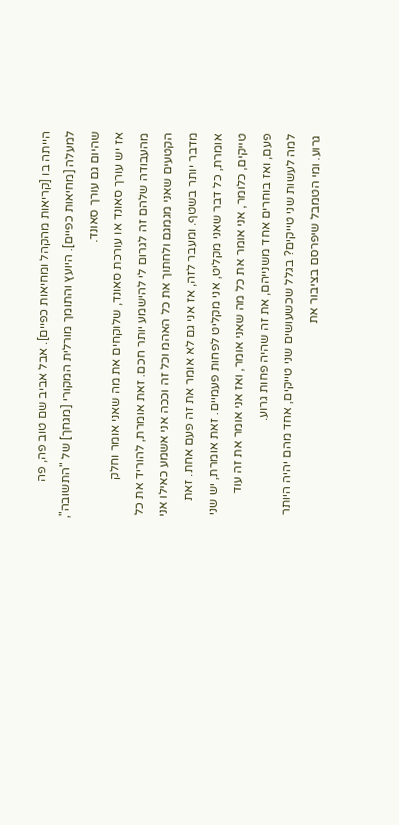הייתה בו [קריאות מהקהל ומחיאות כפיים]. אבל אביב שם טוב פה, פה למעלה [מחיאות כפיים]. היועץ והתומך מורלית המקורי [מגחך] של "התשובה", שהיום גם עורך סאונד.
אז יש עורך סאונד או עורכת סאונד, שלוקחים את מה שאני אומר וחלק מהעבודה שלהם זה לגרום לי להישמע יותר חכם. זאת אומרת, להוריד את כל הקטעים שאני מגמגם ולחתוך את כל האהמ וכל זה וככה אני אשמע כאילו אני מדבר יותר בשטף. ומעבר לזה, אז אני גם לא אומר את זה פעם אחת. זאת אומרת, כל דבר שאני מקליט, אני מקליט לפחות פעמיים. זאת אומרת, יש שני טייקים, כלומר, אני אומר את כל מה שאני אומר, ואז אני אומר את זה עוד פעם, ואז בוחרים אחד משנייהם, את זה שהיה פחות גרוע.
למה לעשות שני טייקים? בגלל שכשעושים שני טייקים, אחד מהם יהיה היותר גרוע. ומי הטמבל שיפרסם בציבור את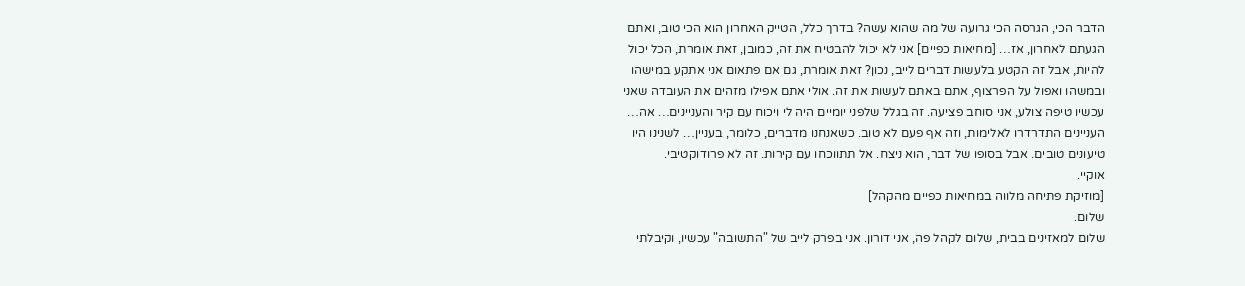הדבר הכי, הגרסה הכי גרועה של מה שהוא עשה? בדרך כלל, הטייק האחרון הוא הכי טוב, ואתם הגעתם לאחרון, אז… [מחיאות כפיים] אני לא יכול להבטיח את זה, כמובן, זאת אומרת, הכל יכול להיות, אבל זה הקטע בלעשות דברים לייב, נכון? זאת אומרת, גם אם פתאום אני אתקע במישהו ובמשהו ואפול על הפרצוף, אתם באתם לעשות את זה. אולי אתם אפילו מזהים את העובדה שאני עכשיו טיפה צולע, אני סוחב פציעה. זה בגלל שלפני יומיים היה לי ויכוח עם קיר והעניינים… אה… העניינים התדרדרו לאלימות, וזה אף פעם לא טוב. כשאנחנו מדברים, כלומר, בעניין… לשנינו היו טיעונים טובים. אבל בסופו של דבר, הוא ניצח. אל תתווכחו עם קירות. זה לא פרודוקטיבי.
אוקיי.
[מוזיקת פתיחה מלווה במחיאות כפיים מהקהל]
שלום.
שלום למאזינים בבית, שלום לקהל פה, אני דורון. אני בפרק לייב של "התשובה" עכשיו, וקיבלתי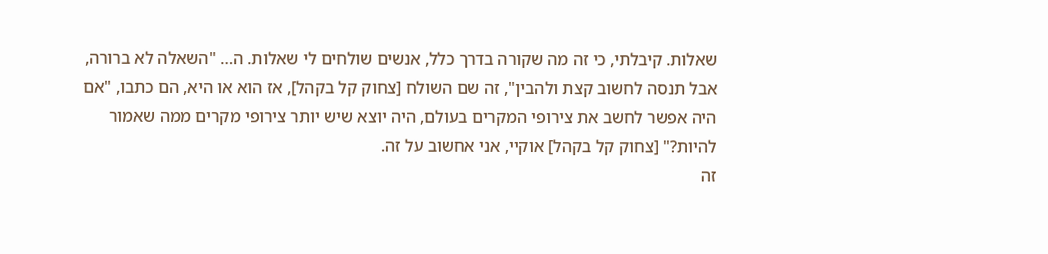שאלות. קיבלתי, כי זה מה שקורה בדרך כלל, אנשים שולחים לי שאלות. ה… "השאלה לא ברורה, אבל תנסה לחשוב קצת ולהבין", זה שם השולח [צחוק קל בקהל], אז הוא או היא, הם כתבו, "אם היה אפשר לחשב את צירופי המקרים בעולם, היה יוצא שיש יותר צירופי מקרים ממה שאמור להיות?" [צחוק קל בקהל] אוקיי, אני אחשוב על זה.
זה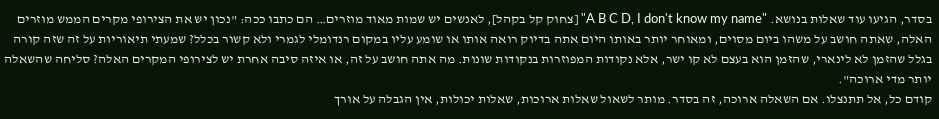בסדר, הגיעו עוד שאלות בנושא. "A B C D, I don't know my name" [צחוק קל בקהל], לאנשים יש שמות מאוד מוזרים… הם כתבו ככה: "נכון יש את הצירופי מקרים הממש מוזרים האלה, שאתה חושב על משהו ביום מסוים, ומאוחר יותר באותו היום אתה בדיוק רואה אותו או שומע עליו במקום רנדומלי לגמרי ולא קשור בכלל? שמעתי תיאוריות על זה שזה קורה בגלל שהזמן לא לינארי, שהזמן הוא בעצם לא קו ישר, אלא נקודות המפוזרות בנקודות שונות. מה אתה חושב על זה, או איזה סיבה אחרת יש לצירופי המקרים האלה? סליחה שהשאלה יותר מדי ארוכה".
קודם כל, אל תתנצלו. אם השאלה ארוכה, זה בסדר. מותר לשאול שאלות ארוכות, שאלות יכולות, אין הגבלה על אורך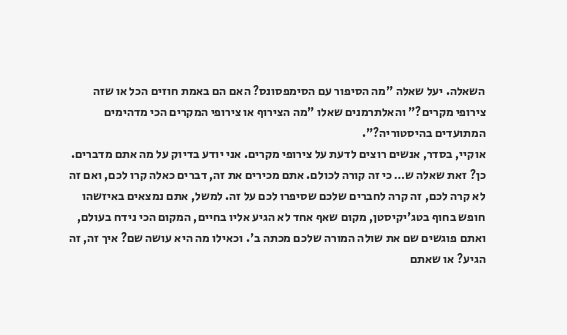השאלה. יעל שאלה "מה הסיפור עם הסימפסונס? האם הם באמת חוזים הכל או שזה צירופי מקרים?" והאלתרמנים שאלו "מה הצירוף או צירופי המקרים הכי מדהימים המתועדים בהיסטוריה?".
אוקיי, בסדר, אנשים רוצים לדעת על צירופי מקרים. אני יודע בדיוק על מה אתם מדברים. כן? זאת שאלה ש… כי זה קורה לכולם. אתם מכירים את זה, דברים כאלה קרו לכם, ואם זה לא קרה לכם, זה קרה לחברים שלכם שסיפרו לכם על זה. למשל, אתם נמצאים באיזשהו חופש בחוף בטג'יקיסטן, מקום שאף אחד לא הגיע אליו בחיים, המקום הכי נידח בעולם, ואתם פוגשים שם את שולה המורה שלכם מכתה ב'. וכאילו מה היא עושה שם? איך זה, זה הגיע? או שאתם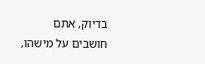בדיוק, אתם חושבים על מישהו,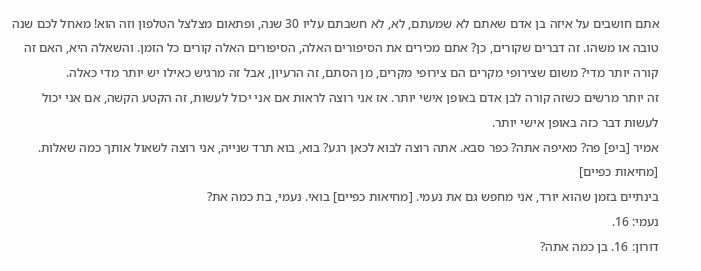אתם חושבים על איזה בן אדם שאתם לא שמעתם, לא, לא חשבתם עליו 30 שנה, ופתאום מצלצל הטלפון וזה הוא! מאחל לכם שנה טובה או משהו. זה דברים שקורים, כן? אתם מכירים את הסיפורים האלה, הסיפורים האלה קורים כל הזמן. והשאלה היא, האם זה קורה יותר מדי? משום שצירופי מקרים הם צירופי מקרים, מן הסתם, זה הרעיון, אבל זה מרגיש כאילו יש יותר מדי כאלה.
זה יותר מרשים כשזה קורה לבן אדם באופן אישי יותר. אז אני רוצה לראות אם אני יכול לעשות, זה הקטע הקשה, אם אני יכול לעשות דבר כזה באופן אישי יותר.
אמיר [ביפ] פה? מאיפה אתה? כפר סבא. אתה רוצה לבוא לכאן רגע? בוא, בוא תרד שנייה, אני רוצה לשאול אותך כמה שאלות. [מחיאות כפיים]
בינתיים בזמן שהוא יורד, אני מחפש גם את נעמי. [מחיאות כפיים] בואי. נעמי, בת כמה את?
נעמי: 16.
דורון: 16. בן כמה אתה?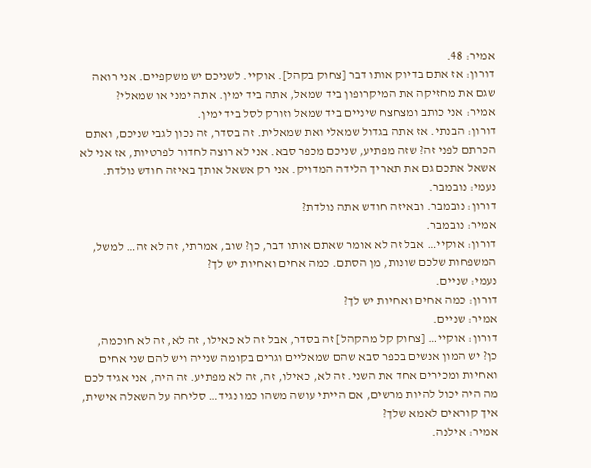אמיר: 48.
דורון: אז אתם בדיוק אותו דבר [צחוק בקהל]. אוקיי. לשניכם יש משקפיים. אני רואה שגם את מחזיקה את המיקרופון ביד שמאל, אתה ביד ימין. אתה ימני או שמאלי?
אמיר: אני כותב ומצחצח שיניים ביד שמאל וזורק לסל ביד ימין.
דורון: הבנתי. אז אתה בגדול שמאלי ואת שמאלית. זה בסדר, זה נכון לגבי שניכם, ואתם הכרתם לפני זה? שזה מפתיע, שניכם מכפר סבא. אני לא רוצה לחדור לפרטיות, אז אני לא אשאל אתכם גם את תאריך הלידה המדויק. אני רק אשאל אותך באיזה חודש נולדת.
נעמי: נובמבר.
דורון: נובמבר. ובאיזה חודש אתה נולדת?
אמיר: נובמבר.
דורון: אוקיי… אבל זה לא אומר שאתם אותו דבר, כן? שוב, אמרתי, זה לא זה… למשל, המשפחות שלכם שונות, מן הסתם. כמה אחים ואחיות יש לך?
נעמי: שניים.
דורון: כמה אחים ואחיות יש לך?
אמיר: שניים.
דורון: אוקיי… [צחוק קל מהקהל] זה בסדר, אבל זה לא כאילו, זה לא, זה לא חוכמה, כן? יש המון אנשים בכפר סבא שהם שמאליים וגרים בקומה שנייה ויש להם שני אחים ואחיות ומכירים אחד את השני. זה לא, כאילו, זה, זה לא מפתיע. זה היה, אני אגיד לכם מה היה יכול להיות מרשים, אם הייתי עושה משהו כמו נגיד… סליחה על השאלה אישית, איך קוראים לאמא שלך?
אמיר: אילנה.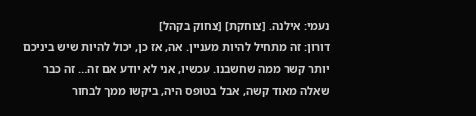נעמי: אילנה. [צוחקת] [צחוק בקהל]
דורון: זה מתחיל להיות מעניין. אה, אז כן, יכול להיות שיש ביניכם יותר קשר ממה שחשבנו. עכשיו, אני לא יודע אם זה… זה כבר שאלה מאוד קשה, אבל בטופס היה, ביקשו ממך לבחור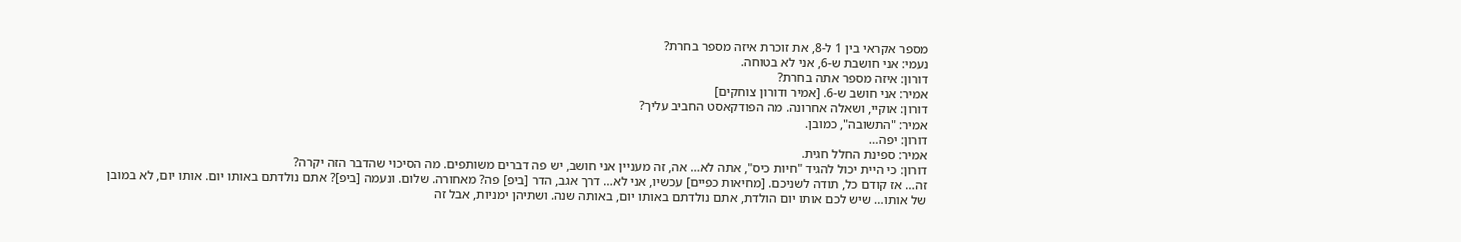מספר אקראי בין 1 ל-8, את זוכרת איזה מספר בחרת?
נעמי: אני חושבת ש-6, אני לא בטוחה.
דורון: איזה מספר אתה בחרת?
אמיר: אני חושב ש-6. [אמיר ודורון צוחקים]
דורון: אוקיי, ושאלה אחרונה. מה הפודקאסט החביב עליך?
אמיר: "התשובה", כמובן.
דורון: יפה…
אמיר: ספינת החלל חגית.
דורון: כי היית יכול להגיד "חיות כיס", אתה לא… אה, זה מעניין אני חושב, יש פה דברים משותפים. מה הסיכוי שהדבר הזה יקרה?
זה… אז קודם כל, תודה לשניכם. [מחיאות כפיים] עכשיו, אני לא… דרך אגב, הדר [ביפ] פה? מאחורה. שלום. ונעמה [ביפ]? אתם נולדתם באותו יום. אותו יום, לא במובן של אותו… שיש לכם אותו יום הולדת, אתם נולדתם באותו יום, באותה שנה. ושתיהן ימניות, אבל זה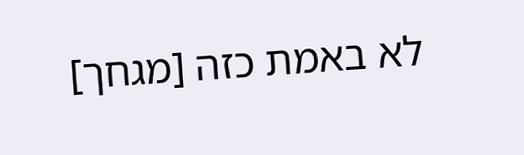לא באמת כזה [מגחך]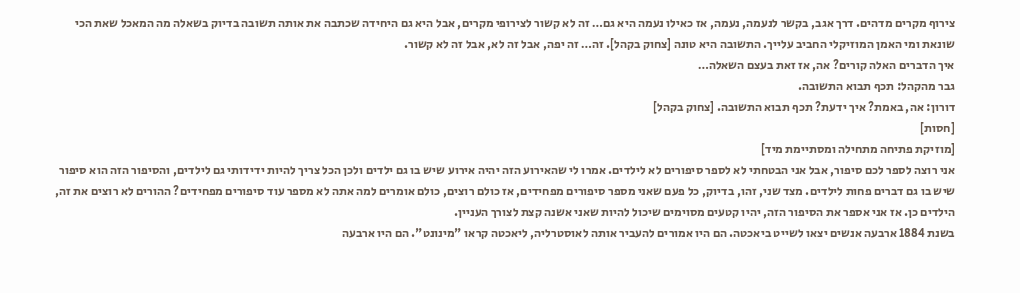צירוף מקרים מדהים. דרך אגב, בקשר לנעמה, נעמה, אז כאילו נעמה היא גם… זה לא קשור לצירופי מקרים, אבל היא גם היחידה שכתבה את אותה תשובה בדיוק בשאלה מה המאכל שאת הכי שונאת ומי האמן המוזיקלי החביב עלייך. התשובה היא טונה [צחוק בקהל]. זה… זה יפה, אבל זה לא, אבל זה לא קשור.
איך הדברים האלה קורים? אה, אז זאת בעצם השאלה…
גבר מהקהל: תכף תבוא התשובה.
דורון: אה, באמת? איך ידעת? תכף תבוא התשובה. [צחוק בקהל]
[חסות]
[מוזיקת פתיחה מתחילה ומסתיימת מיד]
אני רוצה לספר לכם סיפור, אבל אני הבטחתי לא לספר סיפורים לא לילדים. אמרו לי שהאירוע הזה יהיה אירוע שיש בו גם ילדים ולכן הכל צריך להיות ידידותי גם לילדים, והסיפור הזה הוא סיפור שיש בו גם דברים פחות לילדים. מצד שני, זהו, בדיוק, כל פעם שאני מספר סיפורים מפחידים, אז כולם רוצים, כולם אומרים למה אתה לא מספר עוד סיפורים מפחידים? ההורים לא רוצים את זה, הילדים כן. אז אני אספר את הסיפור הזה, יהיו קטעים מסוימים שיכול להיות שאני אשנה קצת לצורך העניין.
בשנת 1884 ארבעה אנשים יצאו לשייט ביאכטה. הם היו אמורים להעביר אותה לאוסטרליה, ליאכטה קראו "מינונט". הם היו ארבעה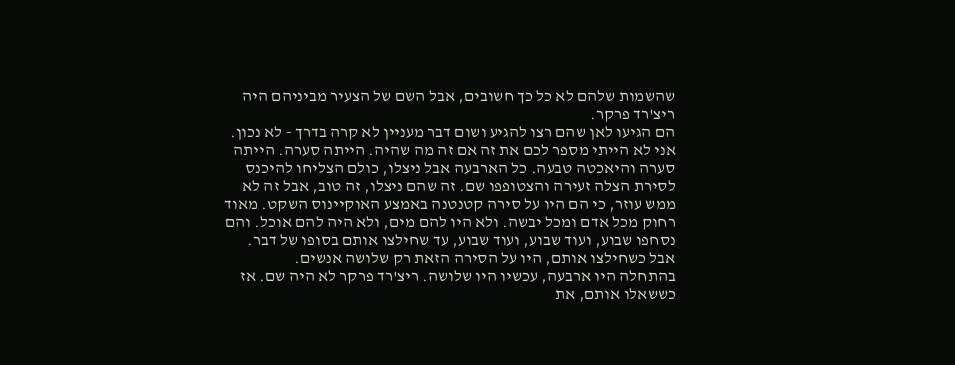שהשמות שלהם לא כל כך חשובים, אבל השם של הצעיר מביניהם היה ריצ'רד פרקר.
הם הגיעו לאן שהם רצו להגיע ושום דבר מעניין לא קרה בדרך - לא נכון. אני לא הייתי מספר לכם את זה אם זה מה שהיה. הייתה סערה. הייתה סערה והיאכטה טבעה. כל הארבעה אבל ניצלו, כולם הצליחו להיכנס לסירת הצלה זעירה והצטופפו שם. זה שהם ניצלו, זה טוב, אבל זה לא ממש עוזר, כי הם היו על סירה קטנטנה באמצע האוקיינוס השקט. מאוד רחוק מכל אדם ומכל יבשה. ולא היו להם מים, ולא היה להם אוכל. והם נסחפו שבוע, ועוד שבוע, ועוד שבוע, עד שחילצו אותם בסופו של דבר. אבל כשחילצו אותם, היו על הסירה הזאת רק שלושה אנשים.
בהתחלה היו ארבעה, עכשיו היו שלושה. ריצ'רד פרקר לא היה שם. אז כששאלו אותם, את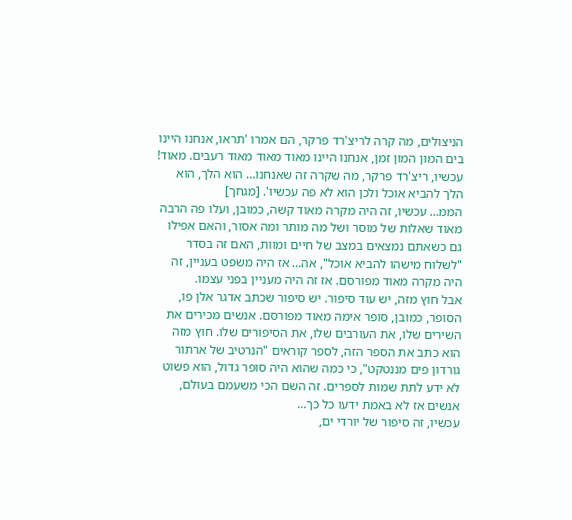הניצולים, מה קרה לריצ'רד פרקר, הם אמרו 'תראו, אנחנו היינו בים המון המון זמן, אנחנו היינו מאוד מאוד מאוד רעבים. מאוד! עכשיו, ריצ'רד פרקר, מה שקרה זה שאנחנו… הוא הלך, הוא הלך להביא אוכל ולכן הוא לא פה עכשיו'. [מגחך]
הממ… עכשיו, זה היה מקרה מאוד קשה, כמובן, ועלו פה הרבה מאוד שאלות של מוסר ושל מה מותר ומה אסור, והאם אפילו גם כשאתם נמצאים במצב של חיים ומוות, האם זה בסדר "לשלוח מישהו להביא אוכל", אה… אז היה משפט בעניין, זה היה מקרה מאוד מפורסם. אז זה היה מעניין בפני עצמו.
אבל חוץ מזה, יש עוד סיפור. יש סיפור שכתב אדגר אלן פו, הסופר, כמובן, סופר אימה מאוד מפורסם. אנשים מכירים את השירים שלו, את העורבים שלו, את הסיפורים שלו. חוץ מזה הוא כתב את הספר הזה, לספר קוראים "הנרטיב של ארתור גורדון פים מננטקט", כי כמה שהוא היה סופר גדול, הוא פשוט לא ידע לתת שמות לספרים. זה השם הכי משעמם בעולם, אנשים אז לא באמת ידעו כל כך…
עכשיו, זה סיפור של יורדי ים,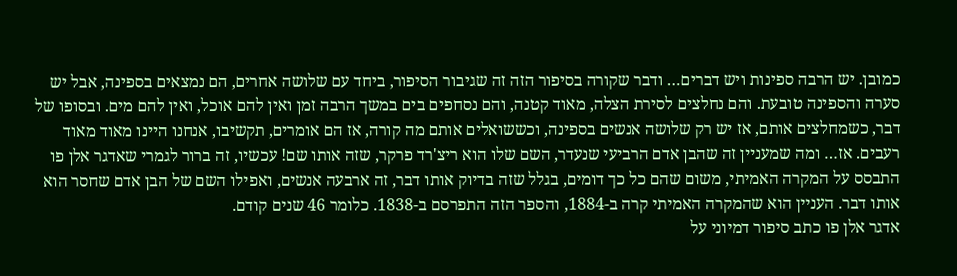כמובן. יש הרבה ספינות ויש דברים… ודבר שקורה בסיפור הזה זה שגיבור הסיפור, ביחד עם שלושה אחרים, הם נמצאים בספינה, אבל יש סערה והספינה טובעת. והם נחלצים לסירת הצלה, מאוד קטנה, והם נסחפים בים במשך הרבה זמן ואין להם אוכל, ואין להם מים. ובסופו של דבר, כשמחלצים אותם, אז יש רק שלושה אנשים בספינה, וכששואלים אותם מה קורה, אז הם אומרים, תקשיבו, אנחנו היינו מאוד מאוד רעבים. אז… ומה שמעניין זה שהבן אדם הרביעי שנעדר, השם שלו הוא ריצ'רד פרקר, שזה אותו שם! עכשיו, זה ברור לגמרי שאדגר אלן פו התבסס על המקרה האמיתי, משום שהם כל כך דומים, בגלל שזה בדיוק אותו דבר, זה ארבעה אנשים, ואפילו השם של הבן אדם שחסר הוא אותו דבר. העניין הוא שהמקרה האמיתי קרה ב-1884, והספר הזה התפרסם ב-1838. כלומר 46 שנים קודם.
אדגר אלן פו כתב סיפור דמיוני על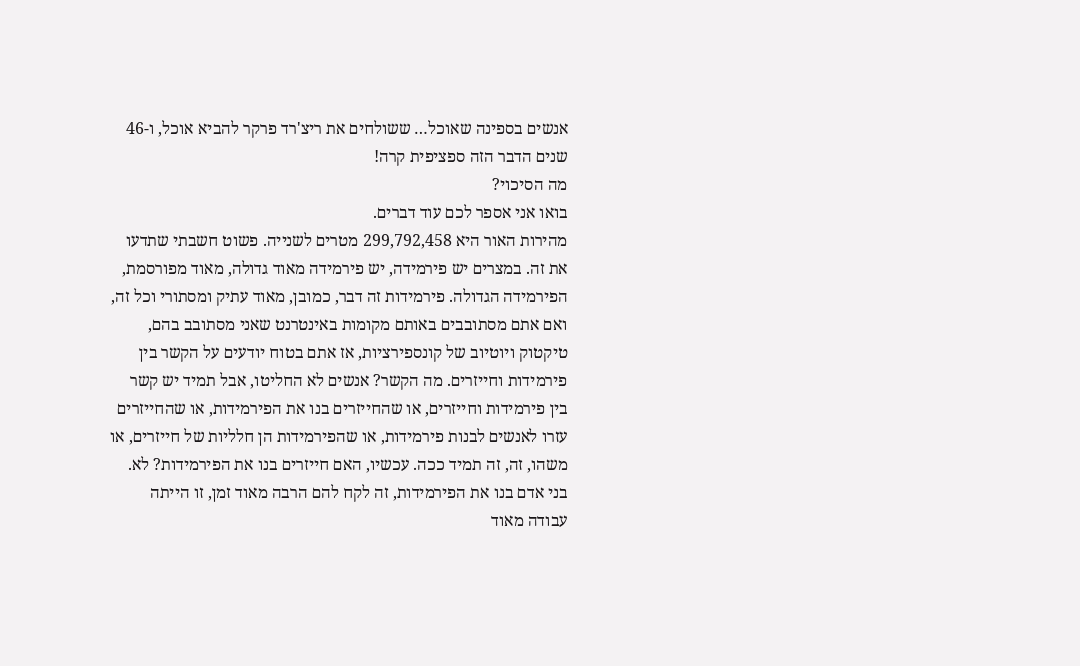אנשים בספינה שאוכל… ששולחים את ריצ'רד פרקר להביא אוכל, ו-46 שנים הדבר הזה ספציפית קרה!
מה הסיכוי?
בואו אני אספר לכם עוד דברים.
מהירות האור היא 299,792,458 מטרים לשנייה. פשוט חשבתי שתדעו את זה. במצרים יש פירמידה, יש פירמידה מאוד גדולה, מאוד מפורסמת, הפירמידה הגדולה. פירמידות זה דבר, כמובן, מאוד עתיק ומסתורי וכל זה, ואם אתם מסתובבים באותם מקומות באינטרנט שאני מסתובב בהם, טיקטוק ויוטיוב של קונספירציות, אז אתם בטוח יודעים על הקשר בין פירמידות וחייזרים. מה הקשר? אנשים לא החליטו, אבל תמיד יש קשר בין פירמידות וחייזרים, או שהחייזרים בנו את הפירמידות, או שהחייזרים עזרו לאנשים לבנות פירמידות, או שהפירמידות הן חלליות של חייזרים, או משהו, זה, זה תמיד ככה. עכשיו, האם חייזרים בנו את הפירמידות? לא. בני אדם בנו את הפירמידות, זה לקח להם הרבה מאוד זמן, זו הייתה עבודה מאוד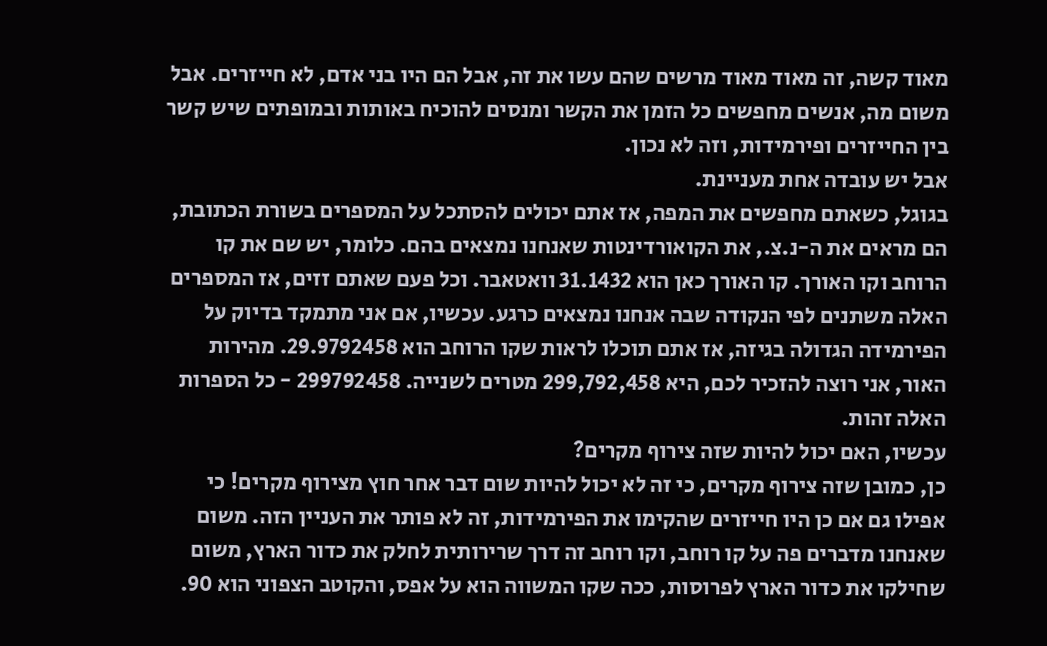מאוד קשה, זה מאוד מאוד מרשים שהם עשו את זה, אבל הם היו בני אדם, לא חייזרים. אבל משום מה, אנשים מחפשים כל הזמן את הקשר ומנסים להוכיח באותות ובמופתים שיש קשר בין החייזרים ופירמידות, וזה לא נכון.
אבל יש עובדה אחת מעניינת.
בגוגל, כשאתם מחפשים את המפה, אז אתם יכולים להסתכל על המספרים בשורת הכתובת, הם מראים את ה-נ.צ., את הקואורדינטות שאנחנו נמצאים בהם. כלומר, יש שם את קו הרוחב וקו האורך. קו האורך כאן הוא 31.1432 וואטאבר. וכל פעם שאתם זזים, אז המספרים האלה משתנים לפי הנקודה שבה אנחנו נמצאים כרגע. עכשיו, אם אני מתמקד בדיוק על הפירמידה הגדולה בגיזה, אז אתם תוכלו לראות שקו הרוחב הוא 29.9792458. מהירות האור, אני רוצה להזכיר לכם, היא 299,792,458 מטרים לשנייה. 299792458 - כל הספרות האלה זהות.
עכשיו, האם יכול להיות שזה צירוף מקרים?
כן, כמובן שזה צירוף מקרים, כי זה לא יכול להיות שום דבר אחר חוץ מצירוף מקרים! כי אפילו גם אם כן היו חייזרים שהקימו את הפירמידות, זה לא פותר את העניין הזה. משום שאנחנו מדברים פה על קו רוחב, וקו רוחב זה דרך שרירותית לחלק את כדור הארץ, משום שחילקו את כדור הארץ לפרוסות, ככה שקו המשווה הוא על אפס, והקוטב הצפוני הוא 90.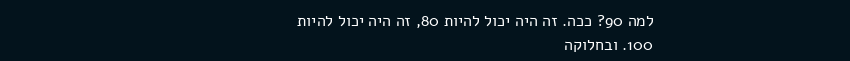למה 90? ככה. זה היה יכול להיות 80, זה היה יכול להיות 100. ובחלוקה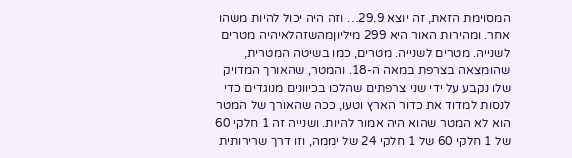המסוימת הזאת, זה יוצא 29.9… וזה היה יכול להיות משהו אחר. ומהירות האור היא 299 מיליוןמהשזהלאיהיה מטרים לשנייה. מטרים לשנייה. מטרים, כמו בשיטה המטרית, שהומצאה בצרפת במאה ה-18. והמטר, שהאורך המדויק שלו נקבע על ידי שני צרפתים שהלכו בכיוונים מנוגדים כדי לנסות למדוד את כדור הארץ וטעו, ככה שהאורך של המטר הוא לא המטר שהוא היה אמור להיות. ושנייה זה 1 חלקי 60 של 1 חלקי 60 של 1 חלקי 24 של יממה, וזו דרך שרירותית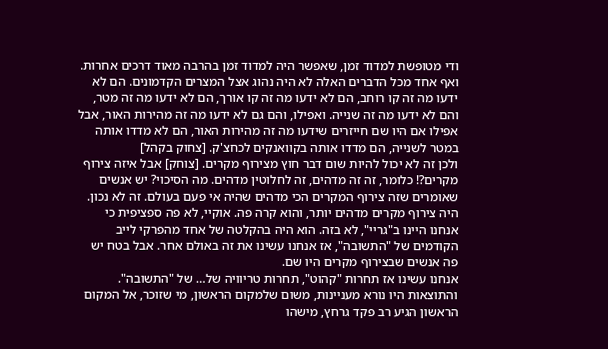ודי מטופשת למדוד זמן, שאפשר היה למדוד זמן בהרבה מאוד דרכים אחרות. ואף אחד מכל הדברים האלה לא היה נהוג אצל המצרים הקדמונים. הם לא ידעו מה זה קו רוחב, הם לא ידעו מה זה קו אורך, הם לא ידעו מה זה מטר, והם לא ידעו מה זה שנייה. ואפילו, והם גם לא ידעו מה זה מהירות האור, אבל אפילו אם היו שם חייזרים שידעו מה זה מהירות האור, הם לא מדדו אותה במטר לשנייה, הם מדדו אותה בקוואנקים לכחצ'ק. [צחוק בקהל]
ולכן זה לא יכול להיות שום דבר חוץ מצירוף מקרים. [צוחק] אבל איזה צירוף מקרים?! כלומר, זה זה מדהים, זה לחלוטין מדהים. מה הסיכוי? יש אנשים שאומרים שזה צירוף המקרים הכי מדהים שהיה אי פעם בעולם. זה לא נכון.
היה צירוף מקרים מדהים יותר, והוא קרה פה. אוקיי, לא פה ספציפית כי אנחנו היינו ב"גריי", לא בזה. הוא היה בהקלטה של אחד מהפרקי לייב הקודמים של "התשובה", אז אנחנו עשינו את זה באולם אחר. אבל בטח יש פה אנשים שבצירוף מקרים היו שם.
אנחנו עשינו אז תחרות "קהוט", תחרות טריוויה של… של "התשובה". והתוצאות היו נורא מעניינות, משום שלמקום הראשון, מי שזוכר, אל המקום הראשון הגיע רב פקד גרחץ, מישהו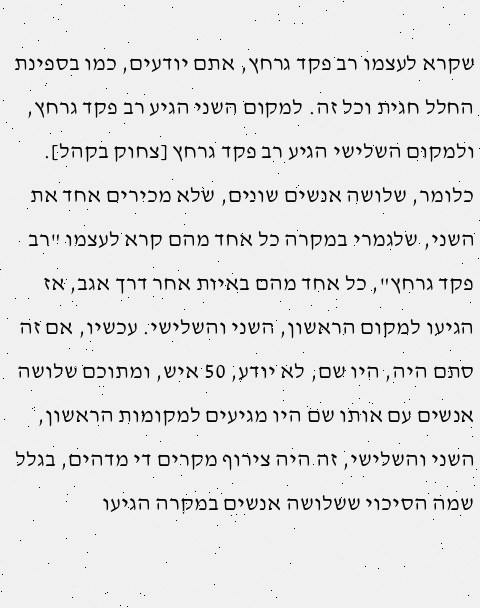שקרא לעצמו רב פקד גרחץ, אתם יודעים, כמו בספינת החלל חגית וכל זה. למקום השני הגיע רב פקד גרחץ, ולמקום השלישי הגיע רב פקד גרחץ [צחוק בקהל]. כלומר, שלושה אנשים שונים, שלא מכירים אחד את השני, שלגמרי במקרה כל אחד מהם קרא לעצמו "רב פקד גרחץ", כל אחד מהם באיות אחר דרך אגב, אז הגיעו למקום הראשון, השני והשלישי. עכשיו, אם זה סתם היה, היו שם, לא יודע, 50 איש, ומתוכם שלושה אנשים עם אותו שם היו מגיעים למקומות הראשון, השני והשלישי, זה היה צירוף מקרים די מדהים, בגלל שמה הסיכוי ששלושה אנשים במקרה הגיעו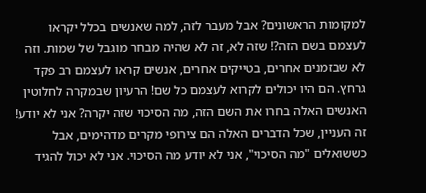למקומות הראשונים? אבל מעבר לזה, למה שאנשים בכלל יקראו לעצמם בשם הזה?! שזה לא, זה לא שהיה מבחר מוגבל של שמות. וזה לא שבזמנים אחרים, בטייקים אחרים, אנשים קראו לעצמם רב פקד גרחץ. הם היו יכולים לקרוא לעצמם כל שם! הרעיון שבמקרה לחלוטין האנשים האלה בחרו את השם הזה, מה הסיכוי שזה יקרה? אני לא יודע! זה העניין, שכל הדברים האלה הם צירופי מקרים מדהימים, אבל כששואלים "מה הסיכוי", אני לא יודע מה הסיכוי. אני לא יכול להגיד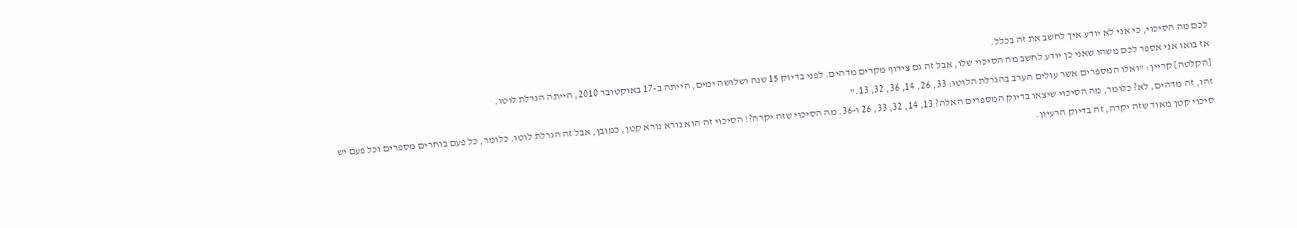לכם מה הסיכוי, כי אני לא יודע איך לחשב את זה בכלל.
אז בואו אני אספר לכם משהו שאני כן יודע לחשב מה הסיכוי שלו, אבל זה גם צירוף מקרים מדהים. לפני בדיוק 15 שנה ושלושה ימים, הייתה ב-17 באוקטובר 2010, הייתה הגרלת לוטו.
[הקלטה] קריין: "ואלו המספרים אשר עולים הערב בהגרלת הלוטו: 33, 26, 14, 36, 32, 13."
זהו, זה מדהים, לא? כלומר, מה הסיכוי שיצאו בדיוק המספרים האלה? 13, 14, 32, 33, 26 ו-36. מה הסיכוי שזה יקרה?! הסיכוי זה הוא נורא נורא קטן, כמובן, אבל זה הגרלת לוטו. כלומר, כל פעם בוחרים מספרים וכל פעם יש סיכוי קטן מאוד שזה יקרה, זה בדיוק הרעיון.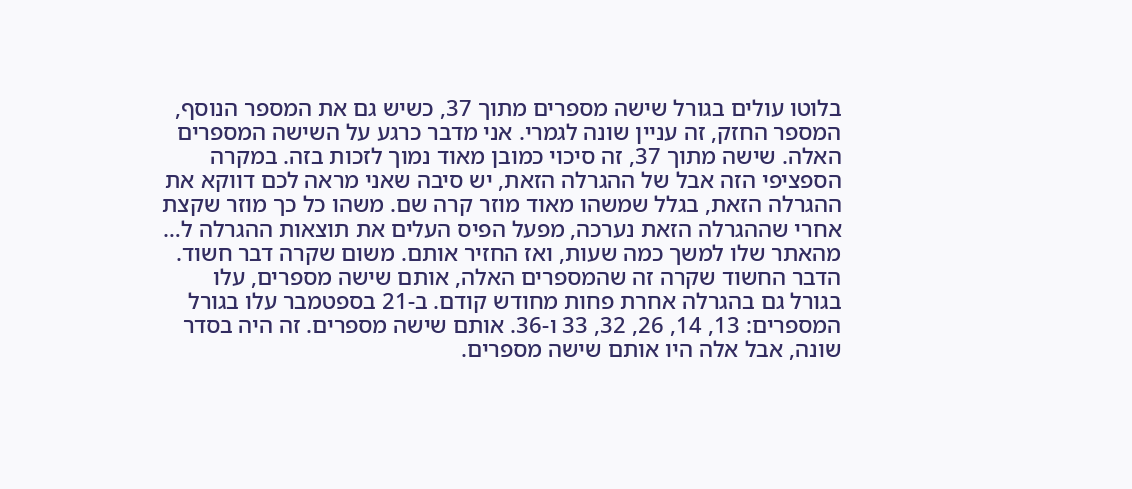בלוטו עולים בגורל שישה מספרים מתוך 37, כשיש גם את המספר הנוסף, המספר החזק, זה עניין שונה לגמרי. אני מדבר כרגע על השישה המספרים האלה. שישה מתוך 37, זה סיכוי כמובן מאוד נמוך לזכות בזה. במקרה הספציפי הזה אבל של ההגרלה הזאת, יש סיבה שאני מראה לכם דווקא את ההגרלה הזאת, בגלל שמשהו מאוד מוזר קרה שם. משהו כל כך מוזר שקצת אחרי שההגרלה הזאת נערכה, מפעל הפיס העלים את תוצאות ההגרלה ל… מהאתר שלו למשך כמה שעות, ואז החזיר אותם. משום שקרה דבר חשוד.
הדבר החשוד שקרה זה שהמספרים האלה, אותם שישה מספרים, עלו בגורל גם בהגרלה אחרת פחות מחודש קודם. ב-21 בספטמבר עלו בגורל המספרים: 13, 14, 26, 32, 33 ו-36. אותם שישה מספרים. זה היה בסדר שונה, אבל אלה היו אותם שישה מספרים.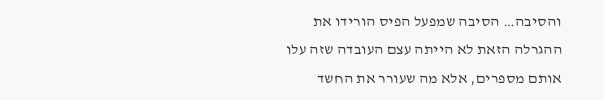והסיבה… הסיבה שמפעל הפיס הורידו את ההגרלה הזאת לא הייתה עצם העובדה שזה עלו אותם מספרים, אלא מה שעורר את החשד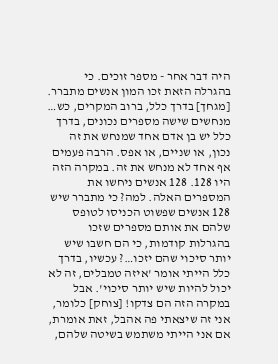היה דבר אחר - מספר זוכים. כי בהגרלה הזאת זכו המון אנשים מתברר. [מגחך] בדרך כלל, ברוב המקרים, כש… מנחשים שישה מספרים נכונים, בדרך כלל יש בן אדם אחד שמנחש את זה נכון, או שניים, או אפס. הרבה פעמים אף אחד לא מנחש את זה. במקרה הזה היו 128. 128 אנשים ניחשו את המספרים האלה. למה? כי מתברר שיש 128 אנשים שפשוט הכניסו לטופס שלהם את אותם מספרים שזכו בהגרלות קודמות, כי הם חשבו שיש יותר סיכוי שהם יזכו…? עכשיו, בדרך כלל הייתי אומר 'איזה טמבלים, זה לא יכול להיות שיש יותר סיכוי'. אבל במקרה הזה הם צדקו! [צוחק] כלומר, אני זה שיצאתי פה אהבל, זאת אומרת, אם אני הייתי משתמש בשיטה שלהם,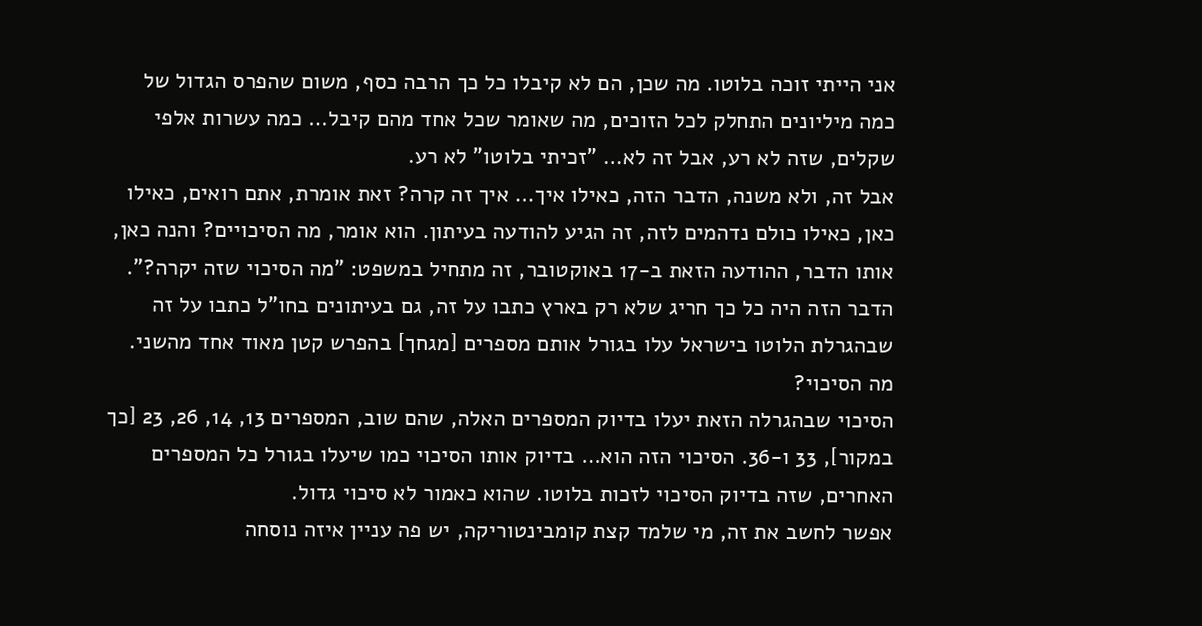אני הייתי זוכה בלוטו. מה שכן, הם לא קיבלו כל כך הרבה כסף, משום שהפרס הגדול של כמה מיליונים התחלק לכל הזוכים, מה שאומר שכל אחד מהם קיבל… כמה עשרות אלפי שקלים, שזה לא רע, אבל זה לא… "זכיתי בלוטו" לא רע.
אבל זה, ולא משנה, הדבר הזה, כאילו איך… איך זה קרה? זאת אומרת, אתם רואים, כאילו כאן, כאילו כולם נדהמים לזה, זה הגיע להודעה בעיתון. הוא אומר, מה הסיכויים? והנה כאן, אותו הדבר, ההודעה הזאת ב-17 באוקטובר, זה מתחיל במשפט: "מה הסיכוי שזה יקרה?". הדבר הזה היה כל כך חריג שלא רק בארץ כתבו על זה, גם בעיתונים בחו"ל כתבו על זה שבהגרלת הלוטו בישראל עלו בגורל אותם מספרים [מגחך] בהפרש קטן מאוד אחד מהשני. מה הסיכוי?
הסיכוי שבהגרלה הזאת יעלו בדיוק המספרים האלה, שהם שוב, המספרים 13, 14, 26, 23 [כך במקור], 33 ו-36. הסיכוי הזה הוא… בדיוק אותו הסיכוי כמו שיעלו בגורל כל המספרים האחרים, שזה בדיוק הסיכוי לזכות בלוטו. שהוא כאמור לא סיכוי גדול.
אפשר לחשב את זה, מי שלמד קצת קומבינטוריקה, יש פה עניין איזה נוסחה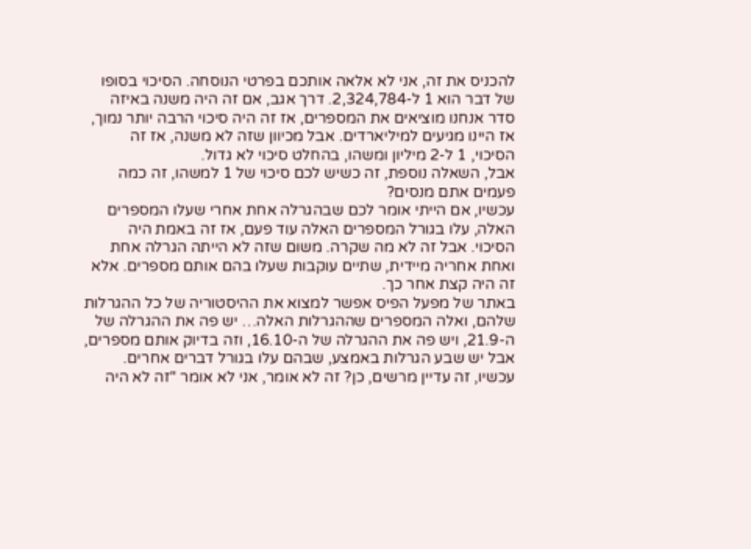להכניס את זה, אני לא אלאה אותכם בפרטי הנוסחה. הסיכוי בסופו של דבר הוא 1 ל-2,324,784. דרך אגב, אם זה היה משנה באיזה סדר אנחנו מוציאים את המספרים, אז זה היה סיכוי הרבה יותר נמוך, אז היינו מגיעים למיליארדים. אבל מכיוון שזה לא משנה, אז זה הסיכוי, 1 ל-2 מיליון ומשהו, בהחלט סיכוי לא גדול.
אבל, השאלה נוספת, זה כשיש לכם סיכוי של 1 למשהו, זה כמה פעמים אתם מנסים?
עכשיו, אם הייתי אומר לכם שבהגרלה אחת אחרי שעלו המספרים האלה, עלו בגורל המספרים האלה עוד פעם, אז זה באמת היה הסיכוי. אבל זה לא מה שקרה. משום שזה לא הייתה הגרלה אחת ואחת אחריה מיידית, שתיים עוקבות שעלו בהם אותם מספרים. אלא זה היה קצת אחר כך.
באתר של מפעל הפיס אפשר למצוא את ההיסטוריה של כל ההגרלות שלהם, ואלה המספרים שההגרלות האלה… יש פה את ההגרלה של ה-21.9, ויש פה את ההגרלה של ה-16.10, וזה בדיוק אותם מספרים, אבל יש שבע הגרלות באמצע, שבהם עלו בגורל דברים אחרים.
עכשיו, זה עדיין מרשים, כן? זה לא אומר, אני לא אומר "זה לא היה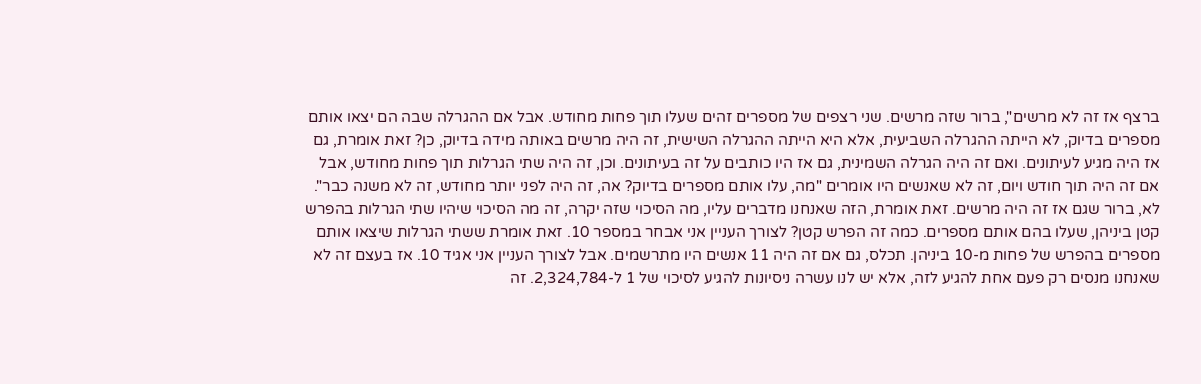ברצף אז זה לא מרשים", ברור שזה מרשים. שני רצפים של מספרים זהים שעלו תוך פחות מחודש. אבל אם ההגרלה שבה הם יצאו אותם מספרים בדיוק, לא הייתה ההגרלה השביעית, אלא היא הייתה ההגרלה השישית, זה היה מרשים באותה מידה בדיוק, כן? זאת אומרת, גם אז היה מגיע לעיתונים. ואם זה היה הגרלה השמינית, גם אז היו כותבים על זה בעיתונים. וכן, זה היה שתי הגרלות תוך פחות מחודש, אבל אם זה היה תוך חודש ויום, זה לא שאנשים היו אומרים "מה, עלו אותם מספרים בדיוק? אה, זה היה לפני יותר מחודש, זה לא משנה כבר". לא, ברור שגם אז זה היה מרשים. זאת אומרת, הזה שאנחנו מדברים עליו, מה הסיכוי שזה יקרה, זה מה הסיכוי שיהיו שתי הגרלות בהפרש קטן ביניהן, שעלו בהם אותם מספרים. כמה זה הפרש קטן? לצורך העניין אני אבחר במספר 10. זאת אומרת ששתי הגרלות שיצאו אותם מספרים בהפרש של פחות מ-10 ביניהן. תכלס, גם אם זה היה 11 אנשים היו מתרשמים. אבל לצורך העניין אני אגיד 10. אז בעצם זה לא שאנחנו מנסים רק פעם אחת להגיע לזה, אלא יש לנו עשרה ניסיונות להגיע לסיכוי של 1 ל-2,324,784. זה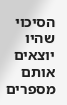הסיכוי שהיו יוצאים אותם מספרים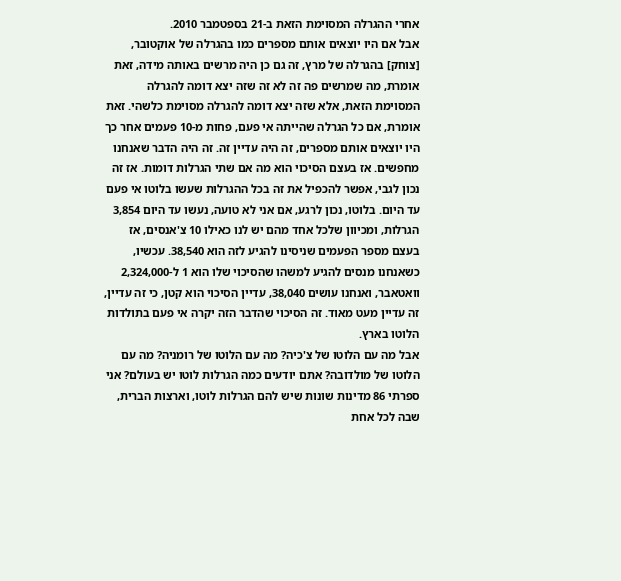אחרי ההגרלה המסוימת הזאת ב-21 בספטמבר 2010.
אבל אם היו יוצאים אותם מספרים כמו בהגרלה של אוקטובר, [צוחק] בהגרלה של מרץ, זה גם כן היה מרשים באותה מידה, זאת אומרת, מה שמרשים פה זה לא זה שזה יצא דומה להגרלה המסוימת הזאת, אלא שזה יצא דומה להגרלה מסוימת כלשהי. זאת אומרת, אם כל הגרלה שהייתה אי פעם, פחות מ-10 פעמים אחר כך היו יוצאים אותם מספרים, זה היה עדיין זה. זה היה הדבר שאנחנו מחפשים. אז בעצם הסיכוי הוא מה אם שתי הגרלות דומות. אז זה נכון לגבי, אפשר להכפיל את זה בכל ההגרלות שעשו בלוטו אי פעם עד היום. בלוטו, נכון לרגע, אם אני לא טועה, נעשו עד היום 3,854 הגרלות, ומכיוון שלכל אחד מהם יש לנו כאילו 10 צ'אנסים, אז בעצם מספר הפעמים שניסינו להגיע לזה הוא 38,540. עכשיו, כשאנחנו מנסים להגיע למשהו שהסיכוי שלו הוא 1 ל-2,324,000 וואטאבר, ואנחנו עושים 38,040, עדיין הסיכוי הוא קטן, כי זה עדיין, זה עדיין מעט מאוד. זה הסיכוי שהדבר הזה יקרה אי פעם בתולדות הלוטו בארץ.
אבל מה עם הלוטו של צ'כיה? מה עם הלוטו של רומניה? מה עם הלוטו של מולדובה? אתם יודעים כמה הגרלות לוטו יש בעולם? אני ספרתי 86 מדינות שונות שיש להם הגרלות לוטו, וארצות הברית, שבה לכל אחת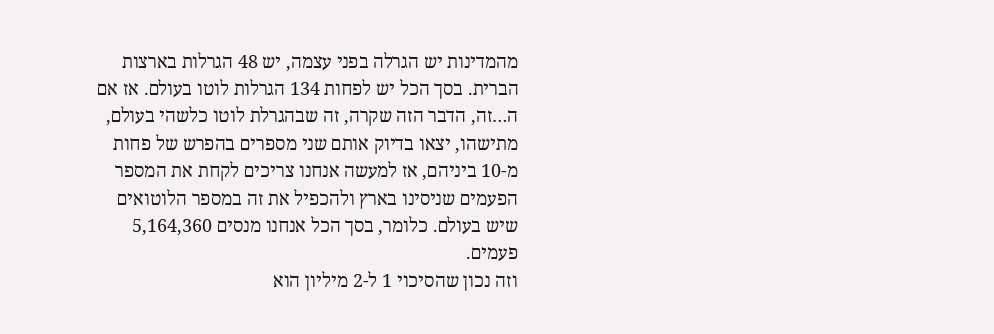מהמדינות יש הגרלה בפני עצמה, יש 48 הגרלות בארצות הברית. בסך הכל יש לפחות 134 הגרלות לוטו בעולם. אז אם ה…זה, הדבר הזה שקרה, זה שבהגרלת לוטו כלשהי בעולם, מתישהו, יצאו בדיוק אותם שני מספרים בהפרש של פחות מ-10 ביניהם, אז למעשה אנחנו צריכים לקחת את המספר הפעמים שניסינו בארץ ולהכפיל את זה במספר הלוטואים שיש בעולם. כלומר, בסך הכל אנחנו מנסים 5,164,360 פעמים.
וזה נכון שהסיכוי 1 ל-2 מיליון הוא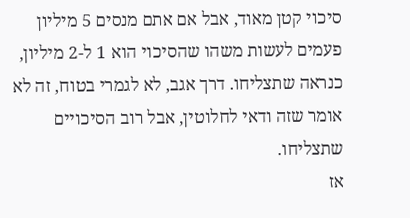סיכוי קטן מאוד, אבל אם אתם מנסים 5 מיליון פעמים לעשות משהו שהסיכוי הוא 1 ל-2 מיליון, כנראה שתצליחו. דרך אגב, לא לגמרי בטוח, זה לא אומר שזה ודאי לחלוטין, אבל רוב הסיכויים שתצליחו.
אז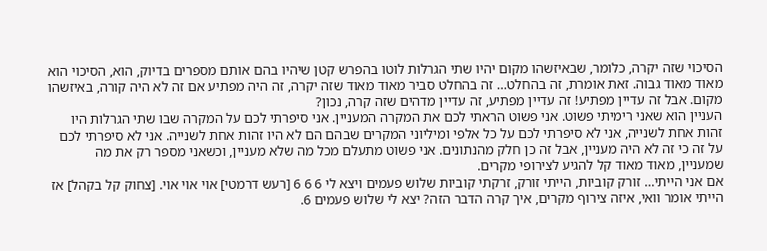הסיכוי שזה יקרה, כלומר, שבאיזשהו מקום יהיו שתי הגרלות לוטו בהפרש קטן שיהיו בהם אותם מספרים בדיוק, הוא, הסיכוי הוא מאוד מאוד גבוה. זאת אומרת, זה בהחלט… זה בהחלט סביר מאוד מאוד שזה יקרה, זה היה מפתיע אם זה לא היה קורה, באיזשהו מקום. אבל זה עדיין מפתיע! זה עדיין מפתיע, זה עדיין מדהים שזה קרה, נכון?
העניין הוא שאני רימיתי פשוט. אני פשוט הראתי לכם את המקרה המעניין. אני סיפרתי לכם על המקרה שבו שתי הגרלות היו זהות אחת לשנייה, אני לא סיפרתי לכם על כל אלפי ומיליוני המקרים שבהם הם לא היו זהות אחת לשנייה. אני לא סיפרתי לכם על זה כי זה לא היה מעניין, אבל זה כן חלק מהנתונים. אני פשוט מתעלם מכל מה שלא מעניין, וכשאני מספר רק את מה שמעניין, מאוד מאוד קל להגיע לצירופי מקרים.
אם אני הייתי… זורק קוביות, הייתי זורק, זרקתי קוביות שלוש פעמים ויצא לי 6 6 6 [רעש דרמטי] אוי אוי אוי. [צחוק קל בקהל] אז הייתי אומר וואי, איזה צירוף מקרים, איך קרה הדבר הזה? יצא לי שלוש פעמים 6.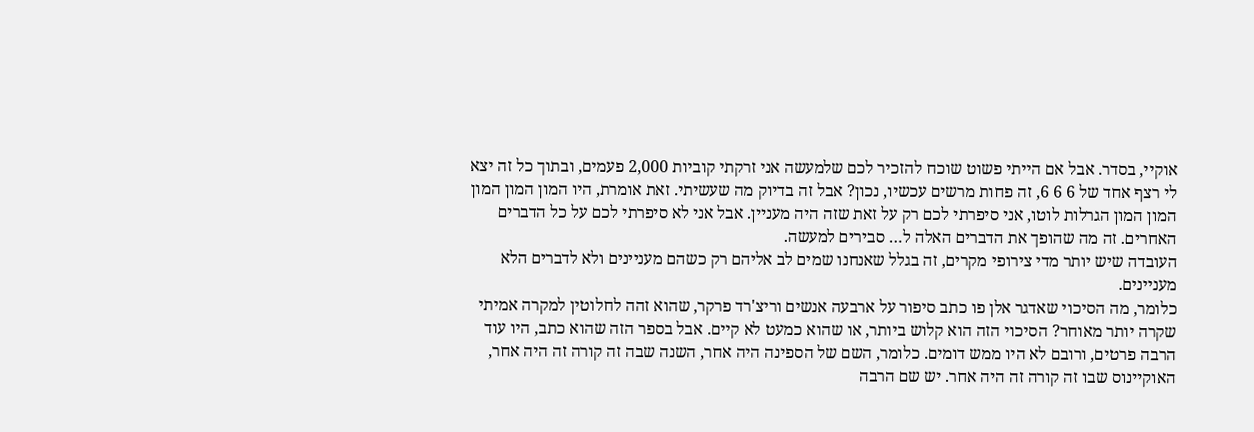אוקיי, בסדר. אבל אם הייתי פשוט שוכח להזכיר לכם שלמעשה אני זרקתי קוביות 2,000 פעמים, ובתוך כל זה יצא לי רצף אחד של 6 6 6, זה פחות מרשים עכשיו, נכון? אבל זה בדיוק מה שעשיתי. זאת אומרת, היו המון המון המון המון המון הגרלות לוטו, אני סיפרתי לכם רק על זאת שזה היה מעניין. אבל אני לא סיפרתי לכם על כל הדברים האחרים. זה מה שהופך את הדברים האלה ל… סבירים למעשה.
העובדה שיש יותר מדי צירופי מקרים, זה בגלל שאנחנו שמים לב אליהם רק כשהם מעניינים ולא לדברים הלא מעניינים.
כלומר, מה הסיכוי שאדגר אלן פו כתב סיפור על ארבעה אנשים וריצ'רד פרקר, שהוא זהה לחלוטין למקרה אמיתי שקרה יותר מאוחר? הסיכוי הזה הוא קלוש ביותר, או שהוא כמעט לא קיים. אבל בספר הזה שהוא כתב, היו עוד הרבה פרטים, ורובם לא היו ממש דומים. כלומר, השם של הספינה היה אחר, השנה שבה זה קורה זה היה אחר, האוקיינוס שבו זה קורה זה היה אחר. יש שם הרבה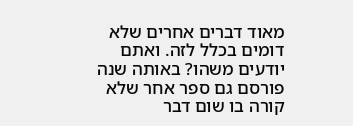מאוד דברים אחרים שלא דומים בכלל לזה. ואתם יודעים משהו? באותה שנה פורסם גם ספר אחר שלא קורה בו שום דבר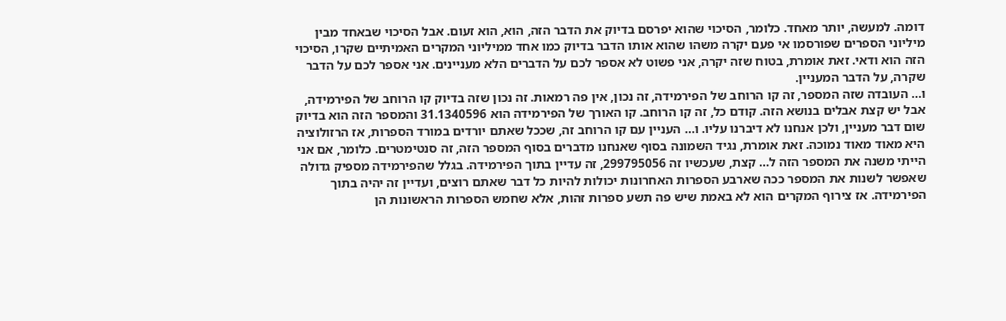דומה. למעשה, יותר מאחד. כלומר, הסיכוי שהוא יפרסם בדיוק את הדבר הזה, הוא, הוא זעום. אבל הסיכוי שבאחד מבין מיליוני הספרים שפורסמו אי פעם יקרה משהו שהוא אותו הדבר בדיוק כמו אחד ממיליוני המקרים האמיתיים שקרו, הסיכוי הזה הוא ודאי. זאת אומרת, בטוח שזה יקרה, אני פשוט לא אספר לכם על הדברים הלא מעניינים. אני אספר לכם על הדבר שקרה, על הדבר המעניין.
ו… העובדה שזה המספר, זה קו הרוחב של הפירמידה, זה נכון, אין פה רמאות. זה נכון שזה בדיוק קו הרוחב של הפירמידה, אבל יש קצת אבלים בנושא הזה. קודם כל, זה קו הרוחב. קו האורך של הפירמידה הוא 31.1340596 והמספר הזה הוא בדיוק שום דבר מעניין, ולכן אנחנו לא דיברנו עליו. ו… העניין עם קו הרוחב זה, שככל שאתם יורדים במורד הספרות, אז הרזולוציה היא מאוד מאוד נמוכה. זאת אומרת, נגיד השמונה בסוף שאנחנו מדברים בסוף המספר הזה, זה סנטימטרים. כלומר, אם אני הייתי משנה את המספר הזה ל… קצת, שעכשיו זה 299795056, זה עדיין בתוך הפירמידה. בגלל שהפירמידה מספיק גדולה שאפשר לשנות את המספר ככה שארבע הספרות האחרונות יכולות להיות כל דבר שאתם רוצים, ועדיין זה יהיה בתוך הפירמידה. אז צירוף המקרים הוא לא באמת שיש פה תשע ספרות זהות, אלא שחמש הספרות הראשונות הן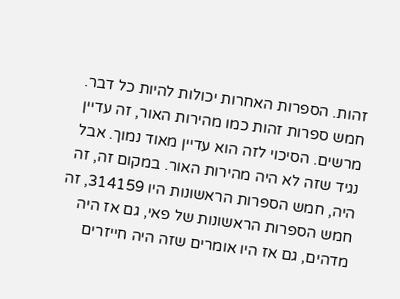זהות. הספרות האחרות יכולות להיות כל דבר. חמש ספרות זהות כמו מהירות האור, זה עדיין מרשים. הסיכוי לזה הוא עדיין מאוד נמוך. אבל נגיד שזה לא היה מהירות האור. במקום זה, זה היה, חמש הספרות הראשונות היו 314159, זה חמש הספרות הראשונות של פאי, גם אז היה מדהים, גם אז היו אומרים שזה היה חייזרים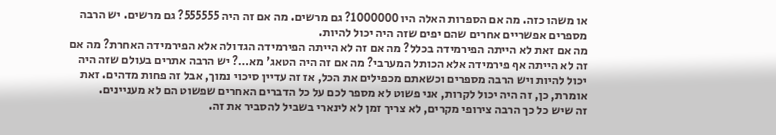או משהו כזה. מה אם הספרות האלה היו 1000000? גם מרשים. מה אם זה היה 555555? גם מרשים. יש הרבה מספרים אפשריים אחרים שהם יפים שזה היה יכול להיות.
מה אם זאת לא הייתה הפירמידה בכלל? מה אם זה לא הייתה הפירמידה הגדולה אלא הפירמידה האחרת? מה אם זה לא הייתה אף פירמידה אלא הכותל המערבי? מה אם זה היה הטאג' מא…? יש הרבה אתרים בעולם שזה היה יכול להיות ויש הרבה מספרים וכשאתם מכפילים את הכל, אז זה עדיין סיכוי נמוך, אבל זה פחות מדהים. זאת אומרת, כן, זה היה יכול לקרות, אני פשוט לא מספר לכם על כל הדברים האחרים שפשוט הם לא מעניינים.
זה שיש כל כך הרבה צירופי מקרים, לא צריך זמן לא לינארי בשביל להסביר את זה.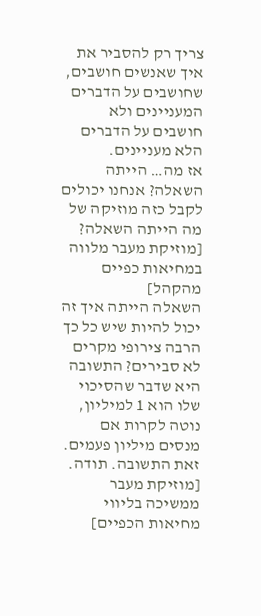צריך רק להסביר את איך שאנשים חושבים, שחושבים על הדברים המעניינים ולא חושבים על הדברים הלא מעניינים.
אז מה… הייתה השאלה? אנחנו יכולים לקבל כזה מוזיקה של מה הייתה השאלה?
[מוזיקת מעבר מלווה במחיאות כפיים מהקהל]
השאלה הייתה איך זה יכול להיות שיש כל כך הרבה צירופי מקרים לא סבירים? התשובה היא שדבר שהסיכוי שלו הוא 1 למיליון, נוטה לקרות אם מנסים מיליון פעמים. זאת התשובה. תודה.
[מוזיקת מעבר ממשיכה בליווי מחיאות הכפיים]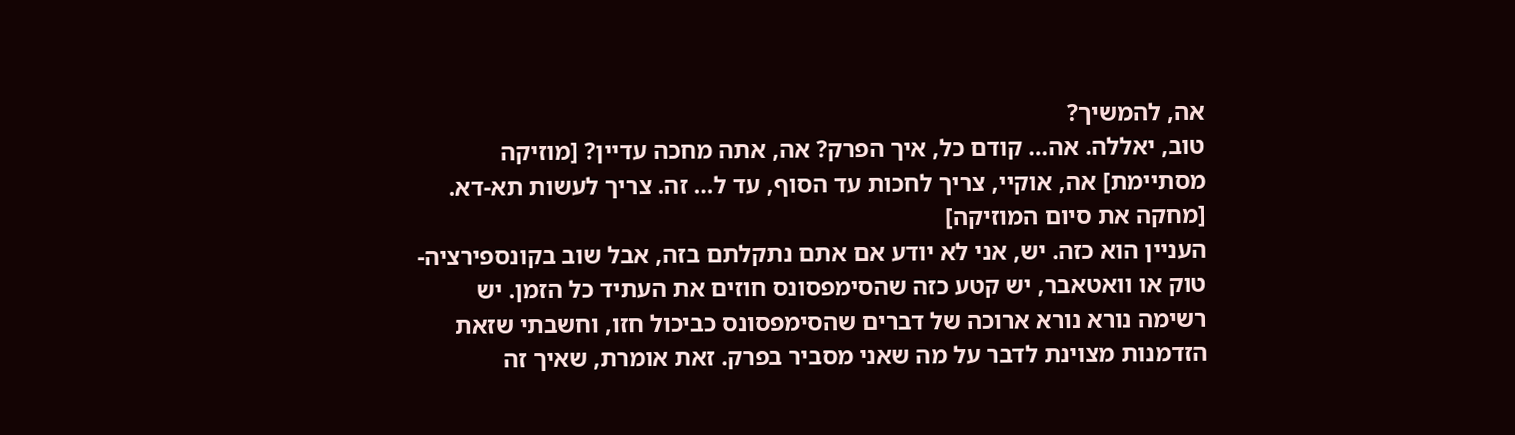אה, להמשיך?
טוב, יאללה. אה… קודם כל, איך הפרק? אה, אתה מחכה עדיין? [מוזיקה מסתיימת] אה, אוקיי, צריך לחכות עד הסוף, עד ל… זה. צריך לעשות תא-דא. [מחקה את סיום המוזיקה]
העניין הוא כזה. יש, אני לא יודע אם אתם נתקלתם בזה, אבל שוב בקונספירציה-טוק או וואטאבר, יש קטע כזה שהסימפסונס חוזים את העתיד כל הזמן. יש רשימה נורא נורא ארוכה של דברים שהסימפסונס כביכול חזו, וחשבתי שזאת הזדמנות מצוינת לדבר על מה שאני מסביר בפרק. זאת אומרת, שאיך זה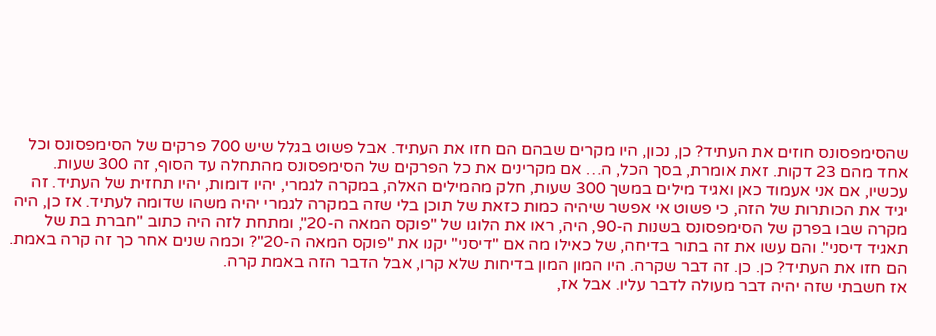שהסימפסונס חוזים את העתיד? כן, נכון, היו מקרים שבהם הם חזו את העתיד. אבל פשוט בגלל שיש 700 פרקים של הסימפסונס וכל אחד מהם 23 דקות. זאת אומרת, בסך הכל, ה… אם מקרינים את כל הפרקים של הסימפסונס מהתחלה עד הסוף, זה 300 שעות.
עכשיו, אם אני אעמוד כאן ואגיד מילים במשך 300 שעות, חלק מהמילים האלה, במקרה לגמרי, יהיו דומות, יהיו תחזית של העתיד. זה יגיד את הכותרות של הזה, כי פשוט אי אפשר שיהיה כמות כזאת של תוכן בלי שזה במקרה לגמרי יהיה משהו שדומה לעתיד. אז כן, היה מקרה שבו בפרק של הסימפסונס בשנות ה-90, היה, ראו את הלוגו של "פוקס המאה ה-20", ומתחת לזה היה כתוב "חברת בת של תאגיד דיסני". והם עשו את זה בתור בדיחה, של כאילו מה אם "דיסני" יקנו את "פוקס המאה ה-20"? וכמה שנים אחר כך זה קרה באמת. הם חזו את העתיד? כן. כן. זה דבר שקרה. היו המון המון בדיחות שלא קרו, אבל הדבר הזה באמת קרה.
אז חשבתי שזה יהיה דבר מעולה לדבר עליו. אבל אז,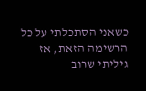כשאני הסתכלתי על כל הרשימה הזאת, אז גיליתי שרוב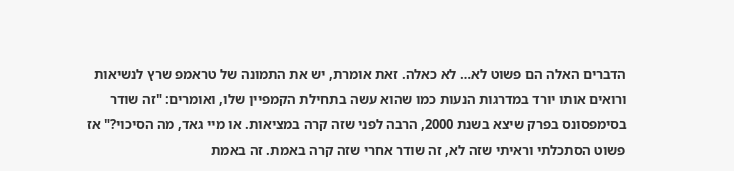הדברים האלה הם פשוט לא… לא כאלה. זאת אומרת, יש את התמונה של טראמפ שרץ לנשיאות ורואים אותו יורד במדרגות הנעות כמו שהוא עשה בתחילת הקמפיין שלו, ואומרים: "זה שודר בסימפסונס בפרק שיצא בשנת 2000, הרבה לפני שזה קרה במציאות. או מיי גאד, מה הסיכוי?" אז פשוט הסתכלתי וראיתי שזה לא, זה שודר אחרי שזה קרה באמת. זה באמת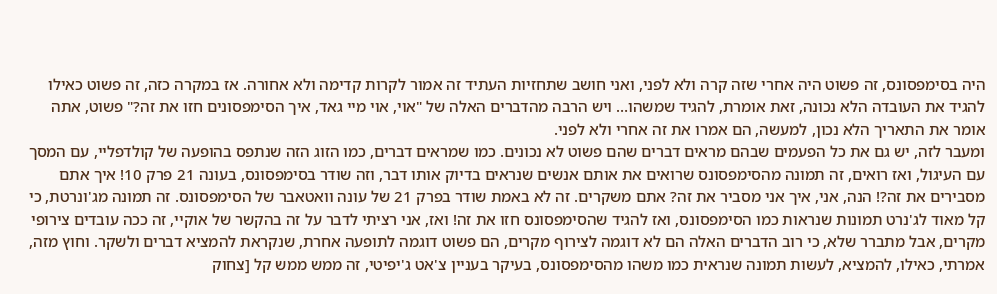היה בסימפסונס, זה פשוט היה אחרי שזה קרה ולא לפני, ואני חושב שתחזיות העתיד זה אמור לקרות קדימה ולא אחורה. אז במקרה כזה, זה פשוט כאילו להגיד את העובדה הלא נכונה, זאת אומרת, להגיד שמשהו… ויש הרבה מהדברים האלה של "אוי, אוי מיי גאד, איך הסימפסונים חזו את זה?" פשוט, אתה אומר את התאריך הלא נכון, למעשה, הם אמרו את זה אחרי ולא לפני.
ומעבר לזה, יש גם את כל הפעמים שבהם מראים דברים שהם פשוט לא נכונים. כמו שמראים דברים, כמו הזוג הזה שנתפס בהופעה של קולדפליי, עם המסך עם העיגול, ואז רואים, זה תמונה מהסימפסונס שרואים את אותם אנשים שנראים בדיוק אותו דבר, וזה שודר בסימפסונס, בעונה 21 פרק 10! איך אתם מסבירים את זה?! הנה, אני, איך אני מסביר את זה? אתם משקרים. זה לא באמת שודר בפרק 21 של עונה וואטאבר של הסימפסונס. זה תמונה מג'ונרטת, כי קל מאוד לג'נרט תמונות שנראות כמו הסימפסונס, ואז להגיד שהסימפסונס חזו את זה! ואז, אני רציתי לדבר על זה בהקשר של אוקיי, זה ככה עובדים צירופי מקרים, אבל מתברר שלא, כי רוב הדברים האלה הם לא דוגמה לצירוף מקרים, הם פשוט דוגמה לתופעה אחרת, שנקראת להמציא דברים ולשקר. וחוץ מזה, אמרתי, כאילו, להמציא, לעשות תמונה שנראית כמו משהו מהסימפסונס, בעיקר בעניין צ'אט ג'יפיטי, זה ממש ממש קל [צחוק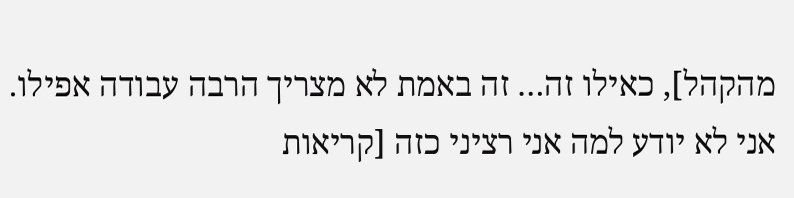מהקהל], כאילו זה… זה באמת לא מצריך הרבה עבודה אפילו.
אני לא יודע למה אני רציני כזה [קריאות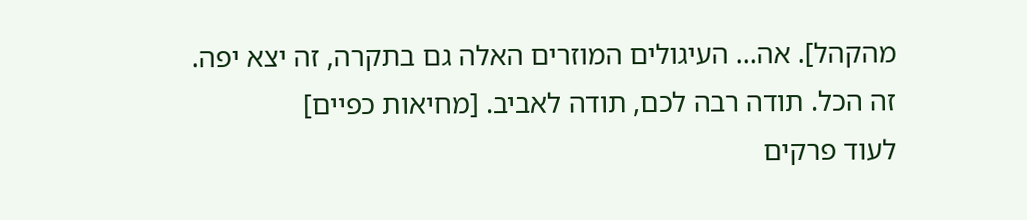מהקהל]. אה… העיגולים המוזרים האלה גם בתקרה, זה יצא יפה.
זה הכל. תודה רבה לכם, תודה לאביב. [מחיאות כפיים]
לעוד פרקים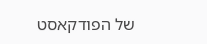של הפודקאסט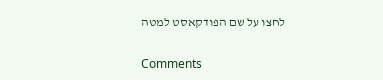לחצו על שם הפודקאסט למטה

Comments